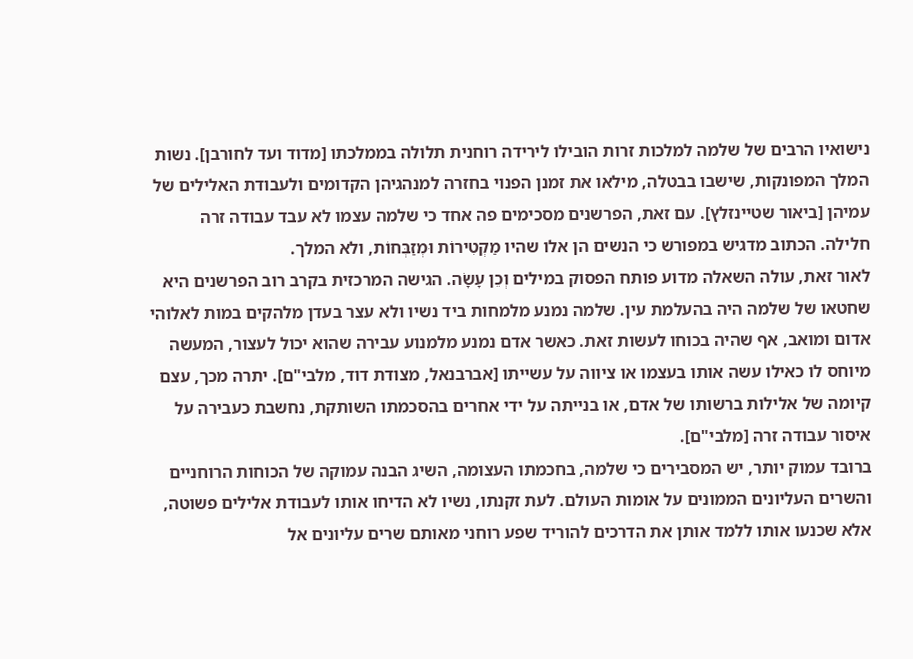נישואיו הרבים של שלמה למלכות זרות הובילו לירידה רוחנית תלולה בממלכתו [מדוד ועד לחורבן]. נשות המלך המפונקות, שישבו בבטלה, מילאו את זמנן הפנוי בחזרה למנהגיהן הקדומים ולעבודת האלילים של עמיהן [ביאור שטיינזלץ]. עם זאת, הפרשנים מסכימים פה אחד כי שלמה עצמו לא עבד עבודה זרה חלילה. הכתוב מדגיש במפורש כי הנשים הן אלו שהיו מַקְטִירוֹת וּמְזַבְּחוֹת, ולא המלך.
לאור זאת, עולה השאלה מדוע פותח הפסוק במילים וְכֵן עָשָׂה. הגישה המרכזית בקרב רוב הפרשנים היא שחטאו של שלמה היה בהעלמת עין. שלמה נמנע מלמחות ביד נשיו ולא עצר בעדן מלהקים במות לאלוהי אדום ומואב, אף שהיה בכוחו לעשות זאת. כאשר אדם נמנע מלמנוע עבירה שהוא יכול לעצור, המעשה מיוחס לו כאילו עשה אותו בעצמו או ציווה על עשייתו [אברבנאל, מצודת דוד, מלבי"ם]. יתרה מכך, עצם קיומה של אלילות ברשותו של אדם, או בנייתה על ידי אחרים בהסכמתו השותקת, נחשבת כעבירה על איסור עבודה זרה [מלבי"ם].
ברובד עמוק יותר, יש המסבירים כי שלמה, בחכמתו העצומה, השיג הבנה עמוקה של הכוחות הרוחניים והשרים העליונים הממונים על אומות העולם. לעת זקנתו, נשיו לא הדיחו אותו לעבודת אלילים פשוטה, אלא שכנעו אותו ללמד אותן את הדרכים להוריד שפע רוחני מאותם שרים עליונים אל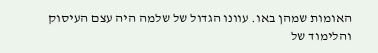האומות שמהן באו. עוונו הגדול של שלמה היה עצם העיסוק והלימוד של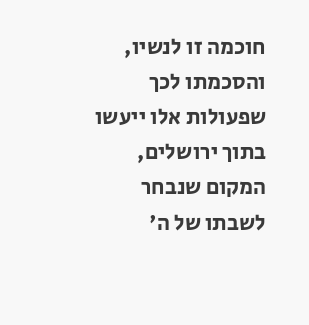חוכמה זו לנשיו, והסכמתו לכך שפעולות אלו ייעשו בתוך ירושלים, המקום שנבחר לשבתו של ה'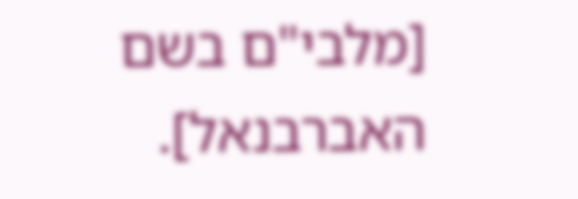[מלבי"ם בשם האברבנאל].